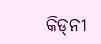କିଡ୍‌ନୀ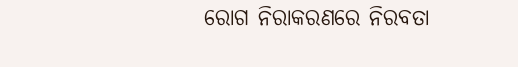ରୋଗ ନିରାକରଣରେ ନିରବତା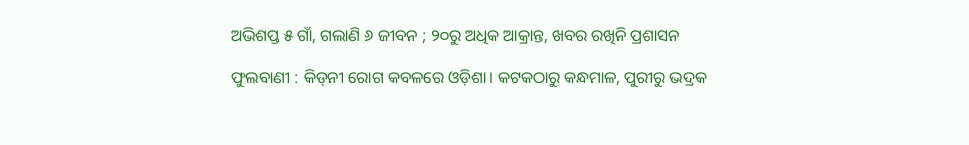ଅଭିଶପ୍ତ ୫ ଗାଁ, ଗଲାଣି ୬ ଜୀବନ ; ୨୦ରୁ ଅଧିକ ଆକ୍ରାନ୍ତ, ଖବର ରଖିନି ପ୍ରଶାସନ

ଫୁଲବାଣୀ : କିଡ୍‌ନୀ ରୋଗ କବଳରେ ଓଡ଼ିଶା। କଟକଠାରୁ କନ୍ଧମାଳ, ପୁରୀରୁ ଭଦ୍ରକ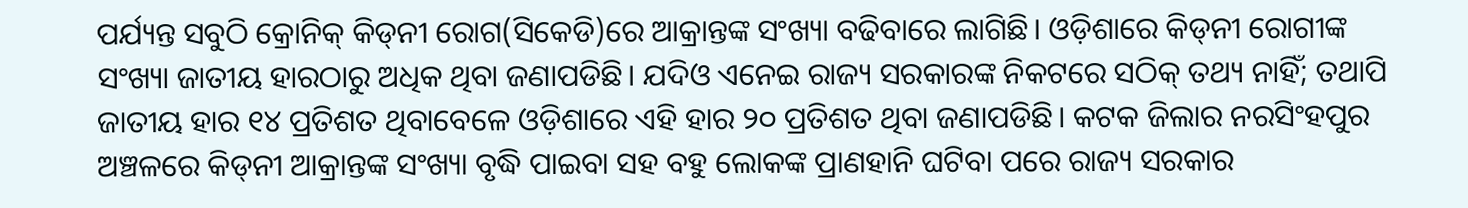ପର୍ଯ୍ୟନ୍ତ ସବୁଠି କ୍ରୋନିକ୍‌ କିଡ୍‌ନୀ ରୋଗ(ସିକେଡି)ରେ ଆକ୍ରାନ୍ତଙ୍କ ସଂଖ୍ୟା ବଢିବାରେ ଲାଗିଛି। ଓଡ଼ିଶାରେ କିଡ୍‌ନୀ ରୋଗୀଙ୍କ ସଂଖ୍ୟା ଜାତୀୟ ହାରଠାରୁ ଅଧିକ ଥିବା ଜଣାପଡିଛି। ଯଦିଓ ଏନେଇ ରାଜ୍ୟ ସରକାରଙ୍କ ନିକଟରେ ସଠିକ୍ ତଥ୍ୟ ନାହିଁ; ତଥାପି ଜାତୀୟ ହାର ୧୪ ପ୍ରତିଶତ ଥିବାବେଳେ ଓଡ଼ିଶାରେ ଏହି ହାର ୨୦ ପ୍ରତିଶତ ଥିବା ଜଣାପଡିଛି। କଟକ ଜିଲାର ନରସିଂହପୁର ଅଞ୍ଚଳରେ କିଡ୍‌ନୀ ଆକ୍ରାନ୍ତଙ୍କ ସଂଖ୍ୟା ବୃଦ୍ଧି ପାଇବା ସହ ବହୁ ଲୋକଙ୍କ ପ୍ରାଣହାନି ଘଟିବା ପରେ ରାଜ୍ୟ ସରକାର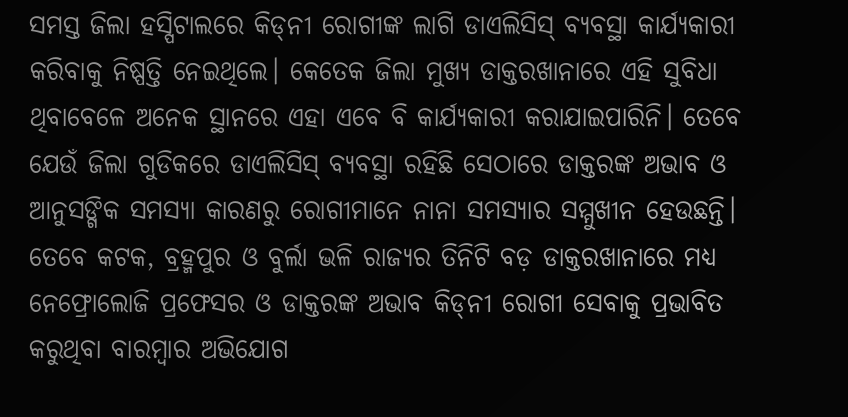ସମସ୍ତ ଜିଲା ହସ୍ପିଟାଲରେ କିଡ୍‌ନୀ ରୋଗୀଙ୍କ ଲାଗି ଡାଏଲିସିସ୍‌ ବ୍ୟବସ୍ଥା କାର୍ଯ୍ୟକାରୀ କରିବାକୁ ନିଷ୍ପତ୍ତି ନେଇଥିଲେ। କେତେକ ଜିଲା ମୁଖ୍ୟ ଡାକ୍ତରଖାନାରେ ଏହି ସୁବିଧା ଥିବାବେଳେ ଅନେକ ସ୍ଥାନରେ ଏହା ଏବେ ବି କାର୍ଯ୍ୟକାରୀ କରାଯାଇପାରିନି। ତେବେ ଯେଉଁ ଜିଲା ଗୁଡିକରେ ଡାଏଲିସିସ୍‌ ବ୍ୟବସ୍ଥା ରହିଛି ସେଠାରେ ଡାକ୍ତରଙ୍କ ଅଭାବ ଓ ଆନୁସଙ୍ଗିକ ସମସ୍ୟା କାରଣରୁ ରୋଗୀମାନେ ନାନା ସମସ୍ୟାର ସମ୍ମୁଖୀନ ହେଉଛନ୍ତି। ତେବେ କଟକ, ବ୍ରହ୍ମପୁର ଓ ବୁର୍ଲା ଭଳି ରାଜ୍ୟର ତିନିଟି ବଡ଼ ଡାକ୍ତରଖାନାରେ ମଧ୍ୟ ନେଫ୍ରୋଲୋଜି ପ୍ରଫେସର ଓ ଡାକ୍ତରଙ୍କ ଅଭାବ କିଡ୍‌ନୀ ରୋଗୀ ସେବାକୁ ପ୍ରଭାବିତ କରୁଥିବା ବାରମ୍ବାର ଅଭିଯୋଗ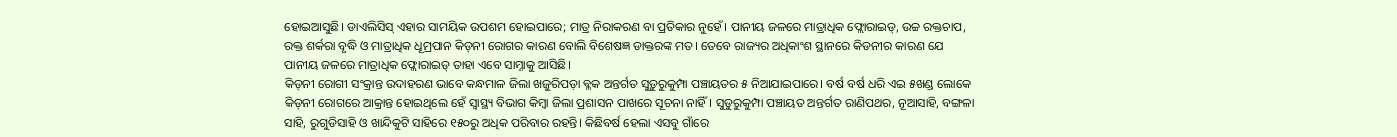ହୋଇଆସୁଛି। ଡାଏଲିସିସ୍‌ ଏହାର ସାମୟିକ ଉପଶମ ହୋଇପାରେ; ମାତ୍ର ନିରାକରଣ ବା ପ୍ରତିକାର ନୁହେଁ। ପାନୀୟ ଜଳରେ ମାତ୍ରାଧିକ ଫ୍ଲୋରାଇଡ୍‌, ଉଚ୍ଚ ରକ୍ତଚାପ, ରକ୍ତ ଶର୍କରା ବୃଦ୍ଧି ଓ ମାତ୍ରାଧିକ ଧୂମ୍ରପାନ କିଡ୍‌ନୀ ରୋଗର କାରଣ ବୋଲି ବିଶେଷଜ୍ଞ ଡାକ୍ତରଙ୍କ ମତ। ତେବେ ରାଜ୍ୟର ଅଧିକାଂଶ ସ୍ଥାନରେ କିଡନୀର କାରଣ ଯେ ପାନୀୟ ଜଳରେ ମାତ୍ରାଧିକ ଫ୍ଲୋରାଇଡ୍‌ ତାହା ଏବେ ସାମ୍ନାକୁ ଆସିଛି।
କିଡ୍‌ନୀ ରୋଗୀ ସଂକ୍ରାନ୍ତ ଉଦାହରଣ ଭାବେ କନ୍ଧମାଳ ଜିଲା ଖଜୁରିପଡ଼ା ବ୍ଳକ ଅନ୍ତର୍ଗତ ସୁଡ଼ୁରୁକୁମ୍ପା ପଞ୍ଚାୟତର ୫ ନିଆଯାଇପାରେ। ବର୍ଷ ବର୍ଷ ଧରି ଏଇ ୫ଖଣ୍ଡ ଲୋକେ କିଡ୍‌ନୀ ରୋଗରେ ଆକ୍ରାନ୍ତ ହୋଇଥିଲେ ହେଁ ସ୍ବାସ୍ଥ୍ୟ ବିଭାଗ କିମ୍ବା ଜିଲା ପ୍ରଶାସନ ପାଖରେ ସୂଚନା ନାହିଁ। ସୁଡୁରୁକୁମ୍ପା ପଞ୍ଚାୟତ ଅନ୍ତର୍ଗତ ରାଣିପଥର, ନୂଆସାହି, ବଙ୍ଗଳା ସାହି, ରୁଗୁଡିସାହି ଓ ଖାନ୍ଦିକୁଟି ସାହିରେ ୧୫୦ରୁ ଅଧିକ ପରିବାର ରହନ୍ତି। କିଛିବର୍ଷ ହେଲା ଏସବୁ ଗାଁରେ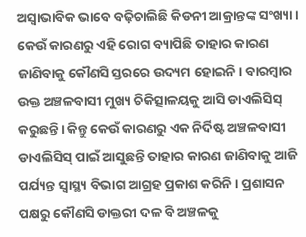ଅସ୍ୱାଭାବିକ ଭାବେ ବଢ଼ିଚାଲିଛି କିଡନୀ ଆକ୍ରାନ୍ତଙ୍କ ସଂଖ୍ୟା। କେଉଁ କାରଣରୁ ଏହି ରୋଗ ବ୍ୟାପିଛି ତାହାର କାରଣ ଜାଣିବାକୁ କୌଣସି ସ୍ତରରେ ଉଦ୍ୟମ ହୋଇନି। ବାରମ୍ବାର ଉକ୍ତ ଅଞ୍ଚଳବାସୀ ମୁଖ୍ୟ ଚିକିତ୍ସାଳୟକୁ ଆସି ଡାଏଲିସିସ୍‍ କରୁଛନ୍ତି। କିନ୍ତୁ କେଉଁ କାରଣରୁ ଏକ ନିର୍ଦିଷ୍ଟ ଅଞ୍ଚଳବାସୀ ଡାଏଲିସିସ୍‌ ପାଇଁ ଆସୁଛନ୍ତି ତାହାର କାରଣ ଜାଣିବାକୁ ଆଜି ପର୍ଯ୍ୟନ୍ତ ସ୍ୱାସ୍ଥ୍ୟ ବିଭାଗ ଆଗ୍ରହ ପ୍ରକାଶ କରିନି। ପ୍ରଶାସନ ପକ୍ଷରୁ କୌଣସି ଡାକ୍ତରୀ ଦଳ ବି ଅଞ୍ଚଳକୁ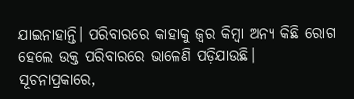ଯାଇନାହାନ୍ତି। ପରିବାରରେ କାହାକୁ ଜ୍ୱର କିମ୍ବା ଅନ୍ୟ କିଛି ରୋଗ ହେଲେ ଉକ୍ତ ପରିବାରରେ ଭାଳେଣି ପଡ଼ିଯାଉଛି।
ସୂଚନାପ୍ରକାରେ,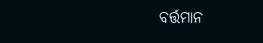ବର୍ତ୍ତମାନ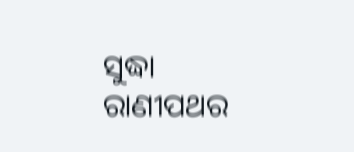ସୁଦ୍ଧା ରାଣୀପଥର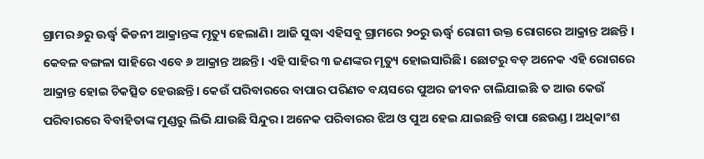ଗ୍ରାମର ୬ରୁ ଊର୍ଦ୍ଧ୍ବ କିଡନୀ ଆକ୍ରାନ୍ତଙ୍କ ମୃତ୍ୟୁ ହେଲାଣି। ଆଜି ସୁଦ୍ଧା ଏହିସବୁ ଗ୍ରାମରେ ୨୦ରୁ ଊର୍ଦ୍ଧ୍ବ ରୋଗୀ ଉକ୍ତ ରୋଗରେ ଆକ୍ରାନ୍ତ ଅଛନ୍ତି । କେବଳ ବଙ୍ଗଳା ସାହିରେ ଏବେ ୬ ଆକ୍ରାନ୍ତ ଅଛନ୍ତି। ଏହି ସାହିର ୩ ଜଣଙ୍କର ମୃତ୍ୟୁ ହୋଇସାରିଛି। ଛୋଟରୁ ବଡ଼ ଅନେକ ଏହି ରୋଗରେ ଆକ୍ରାନ୍ତ ହୋଇ ଚିକତ୍ସିତ ହେଉଛନ୍ତି। କେଉଁ ପରିବାରରେ ବାପାର ପରିଣତ ବୟସରେ ପୁଅର ଜୀବନ ଚାଲିଯାଇଛି ତ ଆଉ କେଉଁ ପରିବାରରେ ବିବାହିତାଙ୍କ ମୁଣ୍ଡରୁ ଲିଭି ଯାଉଛି ସିନ୍ଦୁର। ଅନେକ ପରିବାରର ଝିଅ ଓ ପୁଅ ହେଇ ଯାଇଛନ୍ତି ବାପା ଛେଉଣ୍ଡ। ଅଧିକାଂଶ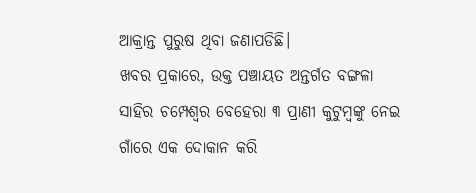ଆକ୍ରାନ୍ତ ପୁରୁଷ ଥିବା ଜଣାପଡିଛି।
ଖବର ପ୍ରକାରେ, ଉକ୍ତ ପଞ୍ଚାୟତ ଅନ୍ତର୍ଗତ ବଙ୍ଗଳା ସାହିର ଚମ୍ପେଶ୍ୱର ବେହେରା ୩ ପ୍ରାଣୀ କୁଟୁମ୍ବଙ୍କୁ ନେଇ ଗାଁରେ ଏକ ଦୋକାନ କରି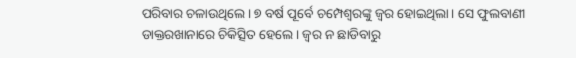ପରିବାର ଚଳାଉଥିଲେ। ୭ ବର୍ଷ ପୂର୍ବେ ଚମ୍ପେଶ୍ୱରଙ୍କୁ ଜ୍ୱର ହୋଇଥିଲା। ସେ ଫୁଲବାଣୀ ଡାକ୍ତରଖାନାରେ ଚିକିତ୍ସିତ ହେଲେ। ଜ୍ୱର ନ ଛାଡିବାରୁ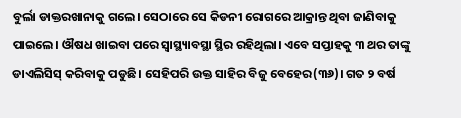ବୁର୍ଲା ଡାକ୍ତରଖାନାକୁ ଗଲେ। ସେଠାରେ ସେ କିଡନୀ ରୋଗରେ ଆକ୍ରାନ୍ତ ଥିବା ଜାଣିବାକୁ ପାଇଲେ। ଔଷଧ ଖାଇବା ପରେ ସ୍ୱାସ୍ଥ୍ୟାବସ୍ଥା ସ୍ଥିର ରହିଥିଲା। ଏବେ ସପ୍ତାହକୁ ୩ ଥର ତାଙ୍କୁ ଡାଏଲିସିସ୍‌ କରିବାକୁ ପଡୁଛି। ସେହିପରି ଉକ୍ତ ସାହିର ବିଜୁ ବେହେର(୩୬)। ଗତ ୨ ବର୍ଷ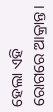ହେଲା ଏହି ରୋଗରେ ଆକ୍ରାନ୍ତ।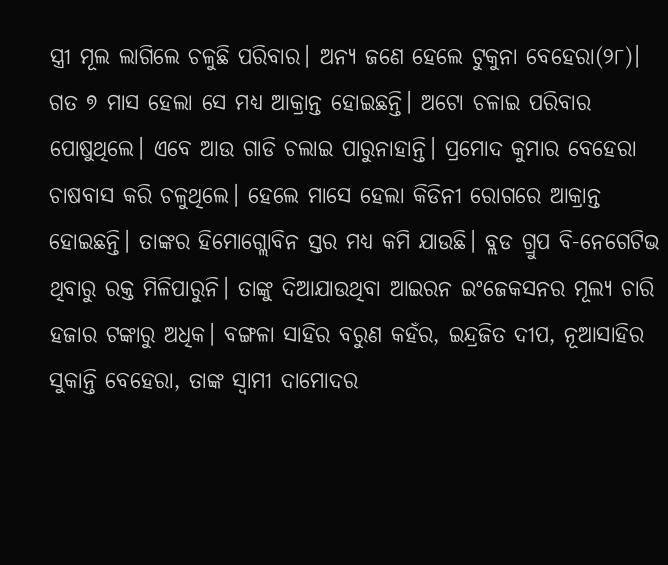ସ୍ତ୍ରୀ ମୂଲ ଲାଗିଲେ ଚଳୁଛି ପରିବାର। ଅନ୍ୟ ଜଣେ ହେଲେ ଟୁକୁନା ବେହେରା(୨୮)। ଗତ ୭ ମାସ ହେଲା ସେ ମଧ୍ୟ ଆକ୍ରାନ୍ତ ହୋଇଛନ୍ତି। ଅଟୋ ଚଳାଇ ପରିବାର ପୋଷୁଥିଲେ। ଏବେ ଆଉ ଗାଡି ଚଲାଇ ପାରୁନାହାନ୍ତି। ପ୍ରମୋଦ କୁମାର ବେହେରା ଚାଷବାସ କରି ଚଳୁଥିଲେ। ହେଲେ ମାସେ ହେଲା କିଡିନୀ ରୋଗରେ ଆକ୍ରାନ୍ତ ହୋଇଛନ୍ତି। ତାଙ୍କର ହିମୋଗ୍ଲୋବିନ ସ୍ତର ମଧ୍ୟ କମି ଯାଉଛି। ବ୍ଲଡ ଗ୍ରୁପ ବି-ନେଗେଟିଭ ଥିବାରୁ ରକ୍ତ ମିଳିପାରୁନି। ତାଙ୍କୁ ଦିଆଯାଉଥିବା ଆଇରନ ଇଂଜେକସନର ମୂଲ୍ୟ ଚାରି ହଜାର ଟଙ୍କାରୁ ଅଧିକ। ବଙ୍ଗଳା ସାହିର ବରୁଣ କହଁର, ଇନ୍ଦ୍ରଜିତ ଦୀପ, ନୂଆସାହିର ସୁକାନ୍ତି ବେହେରା, ତାଙ୍କ ସ୍ୱାମୀ ଦାମୋଦର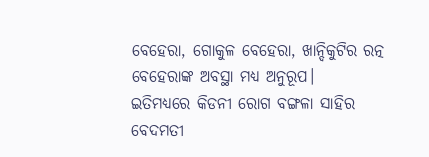ବେହେରା, ଗୋକୁଳ ବେହେରା, ଖାନ୍ଦିକୁଟିର ରତ୍ନ ବେହେରାଙ୍କ ଅବସ୍ଥା ମଧ୍ୟ ଅନୁରୂପ।
ଇତିମଧ୍ୟରେ କିଡନୀ ରୋଗ ବଙ୍ଗଳା ସାହିର ବେଦମତୀ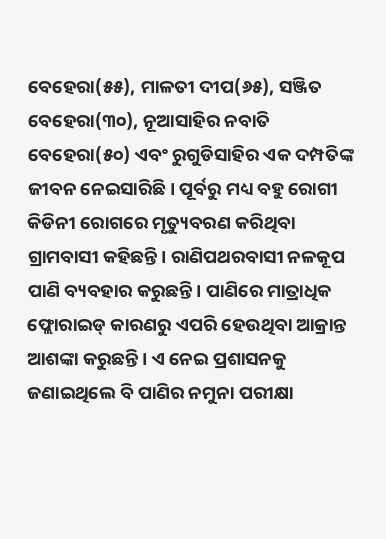ବେହେରା(୫୫), ମାଳତୀ ଦୀପ(୬୫), ସଞ୍ଜିତ ବେହେରା(୩୦), ନୂଆସାହିର ନବାତି ବେହେରା(୫୦) ଏବଂ ରୁଗୁଡିସାହିର ଏକ ଦମ୍ପତିଙ୍କ ଜୀବନ ନେଇସାରିଛି। ପୂର୍ବରୁ ମଧ୍ୟ ବହୁ ରୋଗୀ କିଡିନୀ ରୋଗରେ ମୃତ୍ୟୁବରଣ କରିଥିବା ଗ୍ରାମବାସୀ କହିଛନ୍ତି। ରାଣିପଥରବାସୀ ନଳକୂପ ପାଣି ବ୍ୟବହାର କରୁଛନ୍ତି। ପାଣିରେ ମାତ୍ରାଧିକ ଫ୍ଲୋରାଇଡ୍‌ କାରଣରୁ ଏପରି ହେଉଥିବା ଆକ୍ରାନ୍ତ ଆଶଙ୍କା କରୁଛନ୍ତି। ଏ ନେଇ ପ୍ରଶାସନକୁ ଜଣାଇଥିଲେ ବି ପାଣିର ନମୁନା ପରୀକ୍ଷା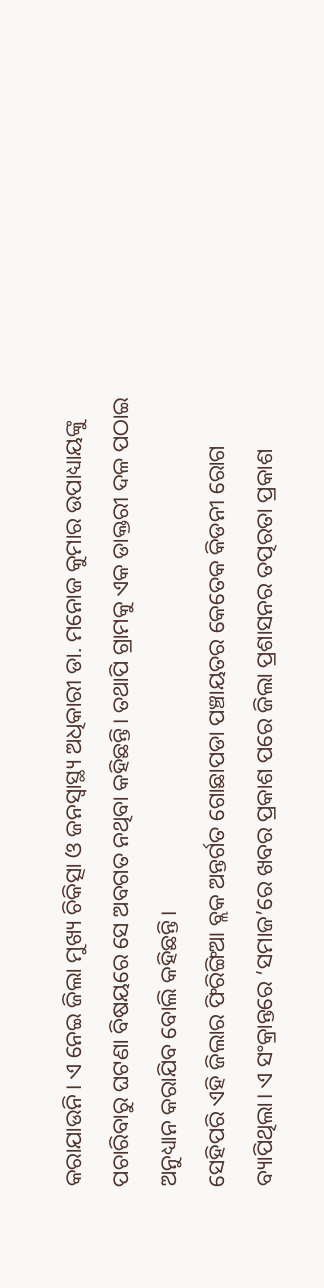କରାଯାଉନି। ଏ ନେଇ ଜିଲା ମୁଖ୍ୟ ଚିକିତ୍ସା ଓ ଜନସ୍ୱାସ୍ଥ୍ୟ ଅଧିକାରୀ ଡା. ମନୋଜ କୁମାର ଉପାଧ୍ୟାୟଙ୍କୁ ପଚାରିବାରୁ ଘଟଣା ବିଷୟରେ ସେ ଅବଗତ ନଥିବା କହିଛନ୍ତି। ତଥାପି ଗ୍ରାମକୁ ଏକ ଡାକ୍ତରୀ ଦଳ ପଠାଇ ଅନୁଧ୍ୟାନ କରାଯିବ ବୋଲି କହିଛନ୍ତି।
ସେହିପରି ଏହି ଜିଲାର ଫିରିଙ୍ଗିଆ ବ୍ଲକ ଅନ୍ତର୍ଗତ ଗୋଛାପଡା ପଞ୍ଚାୟତର କେତେକ କିଡନୀ ରୋଗ ବ୍ୟାପିଥିଲା। ଏ ସଂକ୍ରାନ୍ତରେ ‘ସମାଜ’ରେ ଖବର ପ୍ରକାଶ ପରେ ଜିଲା ପ୍ରଶାସନର ତତ୍ପରତା ପ୍ରକାଶ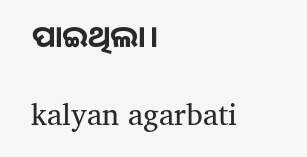ପାଇଥିଲା।

kalyan agarbati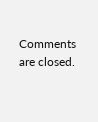Comments are closed.